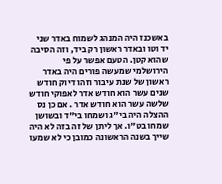באשכנז היה המנהג לשמוח באדר שני יד וטו ובאדר ראשון רק ביד, וזה הסיבה שהוא קטן. הטעם אפשר על פי הירושלמי שמעשה פורים היה באדר ראשון של שנת עיבור וזהו דיוק חודש שנים עשר הוא חודש אדר לאפוקי חודש שלשה עשר הוא חודש אדר . אם כן נס ההצלה היה בי"ג ושמחו בי"ד ובשושן שמחו בט"ו. אך ליתן של זה בזה לא היה שייך בשנה הראשונה כמובן כי לא שמעו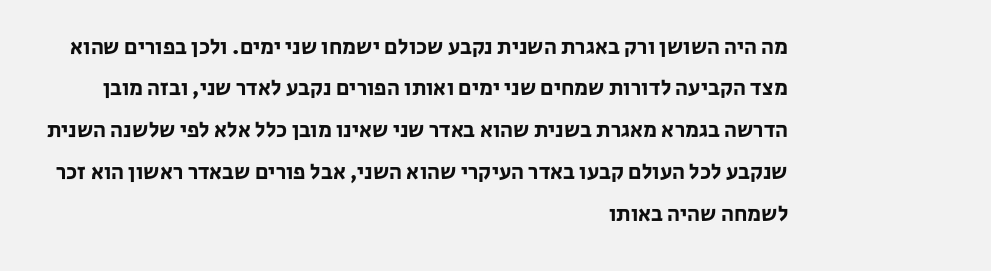מה היה השושן ורק באגרת השנית נקבע שכולם ישמחו שני ימים. ולכן בפורים שהוא מצד הקביעה לדורות שמחים שני ימים ואותו הפורים נקבע לאדר שני, ובזה מובן הדרשה בגמרא מאגרת בשנית שהוא באדר שני שאינו מובן כלל אלא לפי שלשנה השנית שנקבע לכל העולם קבעו באדר העיקרי שהוא השני, אבל פורים שבאדר ראשון הוא זכר לשמחה שהיה באותו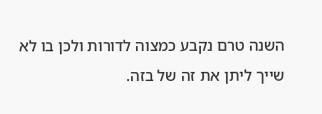השנה טרם נקבע כמצוה לדורות ולכן בו לא שייך ליתן את זה של בזה.